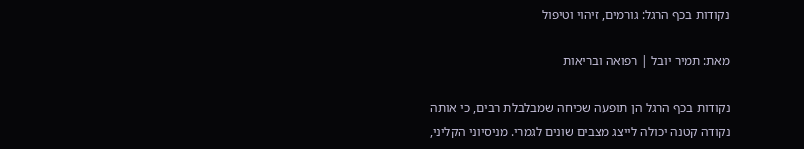נקודות בכף הרגל: גורמים, זיהוי וטיפול

מאת: תמיר יובל | רפואה ובריאות

נקודות בכף הרגל הן תופעה שכיחה שמבלבלת רבים, כי אותה נקודה קטנה יכולה לייצג מצבים שונים לגמרי. מניסיוני הקליני,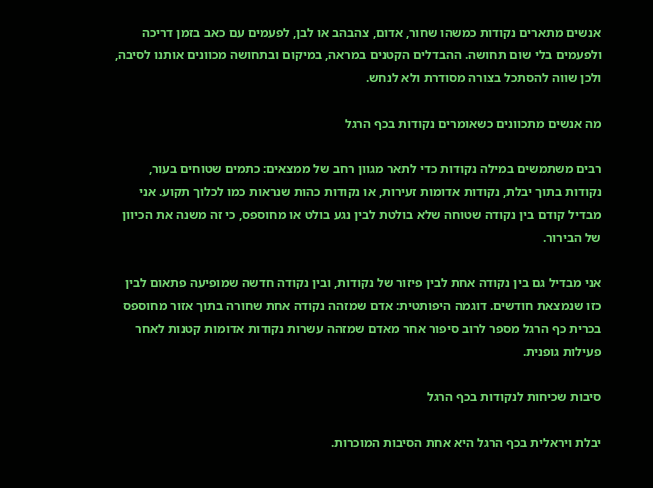אנשים מתארים נקודות כמשהו שחור, אדום, צהבהב או לבן, לפעמים עם כאב בזמן דריכה ולפעמים בלי שום תחושה. ההבדלים הקטנים במראה, במיקום ובתחושה מכוונים אותנו לסיבה, ולכן שווה להסתכל בצורה מסודרת ולא לנחש.

מה אנשים מתכוונים כשאומרים נקודות בכף הרגל

רבים משתמשים במילה נקודות כדי לתאר מגוון רחב של ממצאים: כתמים שטוחים בעור, נקודות בתוך יבלת, נקודות אדומות זעירות, או נקודות כהות שנראות כמו לכלוך תקוע. אני מבדיל קודם בין נקודה שטוחה שלא בולטת לבין נגע בולט או מחוספס, כי זה משנה את הכיוון של הבירור.

אני מבדיל גם בין נקודה אחת לבין פיזור של נקודות, ובין נקודה חדשה שמופיעה פתאום לבין כזו שנמצאת חודשים. דוגמה היפותטית: אדם שמזהה נקודה אחת שחורה בתוך אזור מחוספס בכרית כף הרגל מספר לרוב סיפור אחר מאדם שמזהה עשרות נקודות אדומות קטנות לאחר פעילות גופנית.

סיבות שכיחות לנקודות בכף הרגל

יבלת ויראלית בכף הרגל היא אחת הסיבות המוכרות.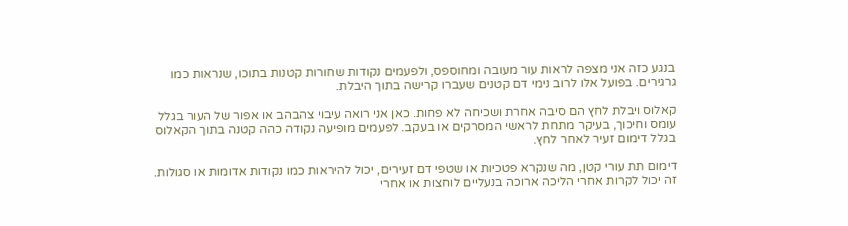בנגע כזה אני מצפה לראות עור מעובה ומחוספס, ולפעמים נקודות שחורות קטנות בתוכו, שנראות כמו גרגירים. בפועל אלו לרוב נימי דם קטנים שעברו קרישה בתוך היבלת.

קאלוס ויבלת לחץ הם סיבה אחרת ושכיחה לא פחות. כאן אני רואה עיבוי צהבהב או אפור של העור בגלל עומס וחיכוך, בעיקר מתחת לראשי המסרקים או בעקב. לפעמים מופיעה נקודה כהה קטנה בתוך הקאלוס בגלל דימום זעיר לאחר לחץ.

דימום תת עורי קטן, מה שנקרא פטכיות או שטפי דם זעירים, יכול להיראות כמו נקודות אדומות או סגולות. זה יכול לקרות אחרי הליכה ארוכה בנעליים לוחצות או אחרי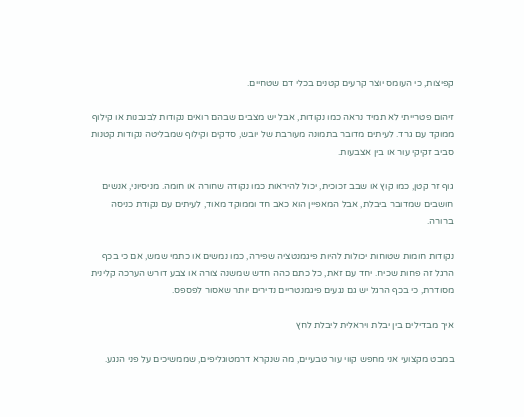קפיצות, כי העומס יוצר קרעים קטנים בכלי דם שטחיים.

זיהום פטרייתי לא תמיד נראה כמו נקודות, אבל יש מצבים שבהם רואים נקודות לבנבנות או קילוף ממוקד עם גרד. לעיתים מדובר בתמונה מעורבת של יובש, סדקים וקילוף שמבליטה נקודות קטנות סביב זקיקי עור או בין אצבעות.

גוף זר קטן, כמו קוץ או שבב זכוכית, יכול להיראות כמו נקודה שחורה או חומה. מניסיוני, אנשים חושבים שמדובר ביבלת, אבל המאפיין הוא כאב חד וממוקד מאוד, לעיתים עם נקודת כניסה ברורה.

נקודות חומות שטוחות יכולות להיות פיגמנטציה שפירה, כמו נמשים או כתמי שמש, אם כי בכף הרגל זה פחות שכיח. יחד עם זאת, כל כתם כהה חדש שמשנה צורה או צבע דורש הערכה קלינית מסודרת, כי בכף הרגל יש גם נגעים פיגמנטריים נדירים יותר שאסור לפספס.

איך מבדילים בין יבלת ויראלית ליבלת לחץ

במבט מקצועי אני מחפש קווי עור טבעיים, מה שנקרא דרמטוגליפים, שממשיכים על פני הנגע.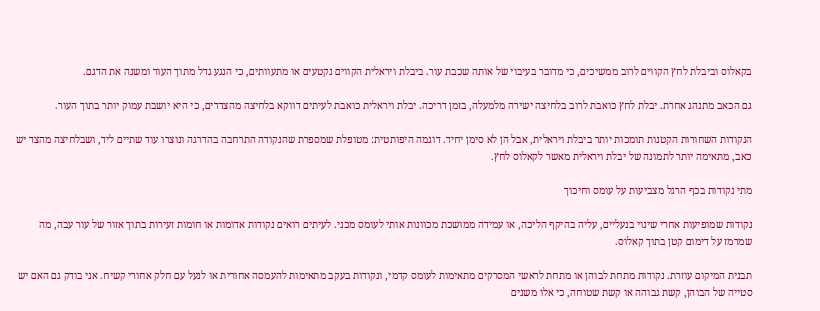בקאלוס וביבלת לחץ הקווים לרוב ממשיכים, כי מדובר בעיבוי של אותה שכבת עור. ביבלת ויראלית הקווים נקטעים או מתעוותים, כי הנגע גדל מתוך העור ומשנה את הדגם.

גם הכאב מתנהג אחרת. יבלת לחץ כואבת לרוב בלחיצה ישירה מלמעלה, בזמן דריכה. יבלת ויראלית כואבת לעיתים דווקא בלחיצה מהצדדים, כי היא יושבת עמוק יותר בתוך העור.

הנקודות השחורות הקטנות תומכות יותר ביבלת ויראלית, אבל הן לא סימן יחיד. דוגמה היפותטית: מטופלת שמספרת שהנקודה התרחבה בהדרגה ונוצרו עוד שתיים ליד, ושבלחיצה מהצד יש כאב, מתאימה יותר לתמונה של יבלת ויראלית מאשר לקאלוס לחץ.

מתי נקודות בכף הרגל מצביעות על עומס וחיכוך

נקודות שמופיעות אחרי שינוי בנעליים, עליה בהיקף הליכה, או עמידה ממושכת מכוונות אותי לעומס מכני. לעיתים רואים נקודות אדומות או חומות זעירות בתוך אזור של עור עבה, מה שמרמז על דימום קטן בתוך קאלוס.

תבנית המיקום עוזרת. נקודות מתחת לבוהן או מתחת לראשי המסרקים מתאימות לעומס קדמי, ונקודות בעקב מתאימות להעמסה אחורית או לנעל עם חלק אחורי קשיח. אני בודק גם האם יש סטייה של הבוהן, קשת גבוהה או קשת שטוחה, כי אלו משנים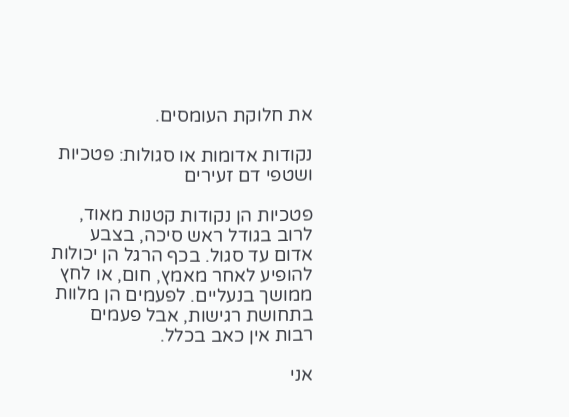את חלוקת העומסים.

נקודות אדומות או סגולות: פטכיות ושטפי דם זעירים

פטכיות הן נקודות קטנות מאוד, לרוב בגודל ראש סיכה, בצבע אדום עד סגול. בכף הרגל הן יכולות להופיע לאחר מאמץ, חום, או לחץ ממושך בנעליים. לפעמים הן מלוות בתחושת רגישות, אבל פעמים רבות אין כאב בכלל.

אני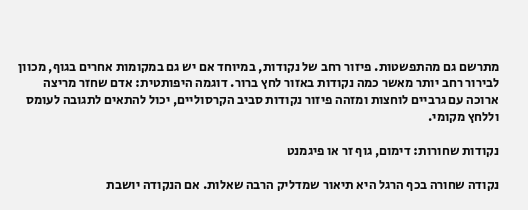מתרשם גם מהתפשטות. פיזור רחב של נקודות, במיוחד אם יש גם במקומות אחרים בגוף, מכוון לבירור רחב יותר מאשר כמה נקודות באזור לחץ ברור. דוגמה היפותטית: אדם שחזר מריצה ארוכה עם גרביים לוחצות ומזהה פיזור נקודות סביב הקרסוליים, יכול להתאים לתגובה לעומס וללחץ מקומי.

נקודות שחורות: דימום, גוף זר או פיגמנט

נקודה שחורה בכף הרגל היא תיאור שמדליק הרבה שאלות. אם הנקודה יושבת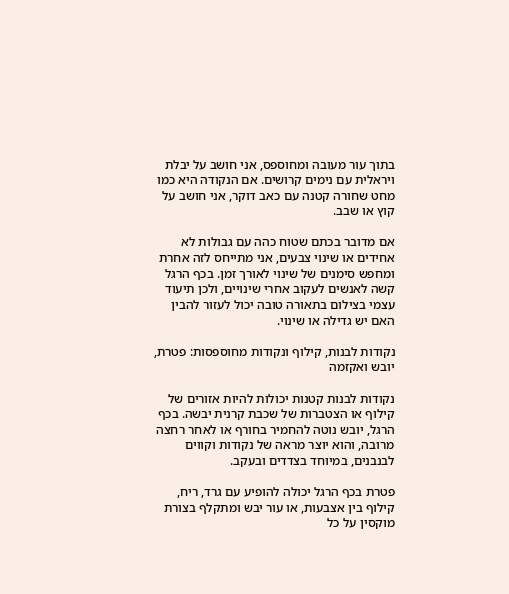בתוך עור מעובה ומחוספס, אני חושב על יבלת ויראלית עם נימים קרושים. אם הנקודה היא כמו מחט שחורה קטנה עם כאב דוקר, אני חושב על קוץ או שבב.

אם מדובר בכתם שטוח כהה עם גבולות לא אחידים או שינוי צבעים, אני מתייחס לזה אחרת ומחפש סימנים של שינוי לאורך זמן. בכף הרגל קשה לאנשים לעקוב אחרי שינויים, ולכן תיעוד עצמי בצילום בתאורה טובה יכול לעזור להבין האם יש גדילה או שינוי.

נקודות לבנות, קילוף ונקודות מחוספסות: פטרת, יובש ואקזמה

נקודות לבנות קטנות יכולות להיות אזורים של קילוף או הצטברות של שכבת קרנית יבשה. בכף הרגל, יובש נוטה להחמיר בחורף או לאחר רחצה מרובה, והוא יוצר מראה של נקודות וקווים לבנבנים, במיוחד בצדדים ובעקב.

פטרת בכף הרגל יכולה להופיע עם גרד, ריח, קילוף בין אצבעות, או עור יבש ומתקלף בצורת מוקסין על כל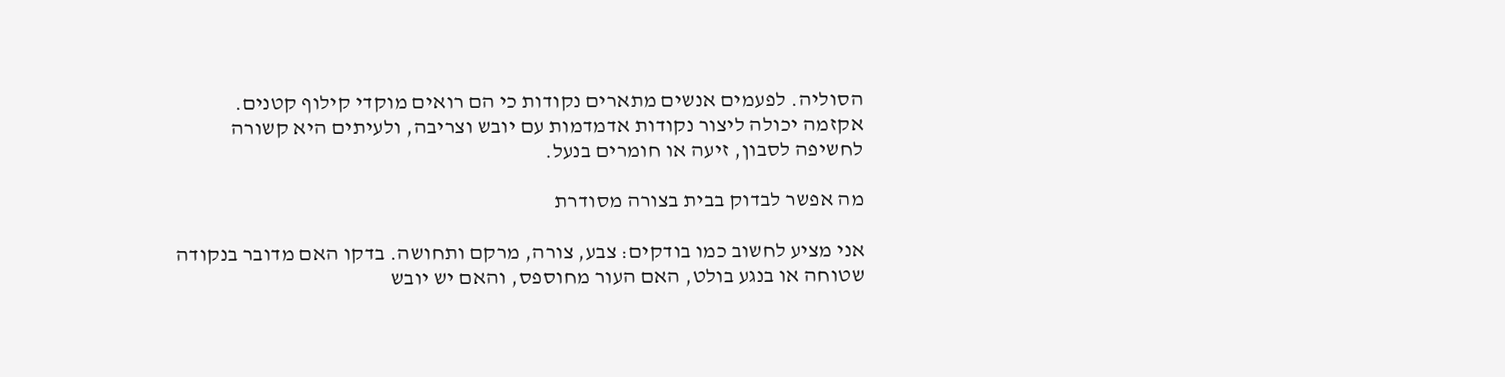הסוליה. לפעמים אנשים מתארים נקודות כי הם רואים מוקדי קילוף קטנים. אקזמה יכולה ליצור נקודות אדמדמות עם יובש וצריבה, ולעיתים היא קשורה לחשיפה לסבון, זיעה או חומרים בנעל.

מה אפשר לבדוק בבית בצורה מסודרת

אני מציע לחשוב כמו בודקים: צבע, צורה, מרקם ותחושה. בדקו האם מדובר בנקודה שטוחה או בנגע בולט, האם העור מחוספס, והאם יש יובש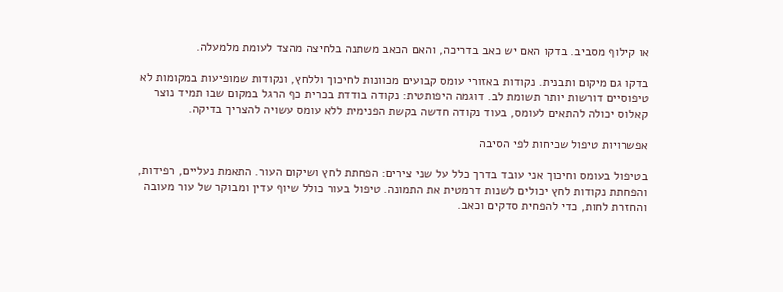או קילוף מסביב. בדקו האם יש כאב בדריכה, והאם הכאב משתנה בלחיצה מהצד לעומת מלמעלה.

בדקו גם מיקום ותבנית. נקודות באזורי עומס קבועים מכוונות לחיכוך וללחץ, ונקודות שמופיעות במקומות לא טיפוסיים דורשות יותר תשומת לב. דוגמה היפותטית: נקודה בודדת בכרית כף הרגל במקום שבו תמיד נוצר קאלוס יכולה להתאים לעומס, בעוד נקודה חדשה בקשת הפנימית ללא עומס עשויה להצריך בדיקה.

אפשרויות טיפול שכיחות לפי הסיבה

בטיפול בעומס וחיכוך אני עובד בדרך כלל על שני צירים: הפחתת לחץ ושיקום העור. התאמת נעליים, רפידות, והפחתת נקודות לחץ יכולים לשנות דרמטית את התמונה. טיפול בעור כולל שיוף עדין ומבוקר של עור מעובה והחזרת לחות, כדי להפחית סדקים וכאב.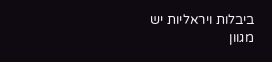ביבלות ויראליות יש מגוון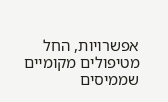אפשרויות, החל מטיפולים מקומיים שממיסים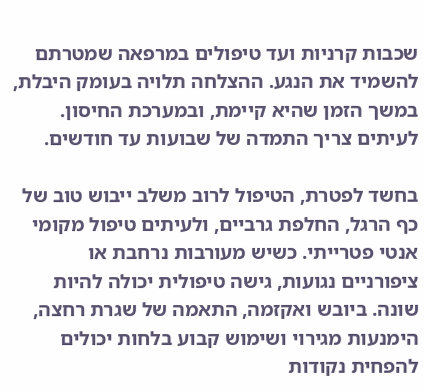שכבות קרניות ועד טיפולים במרפאה שמטרתם להשמיד את הנגע. ההצלחה תלויה בעומק היבלת, במשך הזמן שהיא קיימת, ובמערכת החיסון. לעיתים צריך התמדה של שבועות עד חודשים.

בחשד לפטרת, הטיפול לרוב משלב ייבוש טוב של כף הרגל, החלפת גרביים, ולעיתים טיפול מקומי אנטי פטרייתי. כשיש מעורבות נרחבת או ציפורניים נגועות, גישה טיפולית יכולה להיות שונה. ביובש ואקזמה, התאמה של שגרת רחצה, הימנעות מגירוי ושימוש קבוע בלחות יכולים להפחית נקודות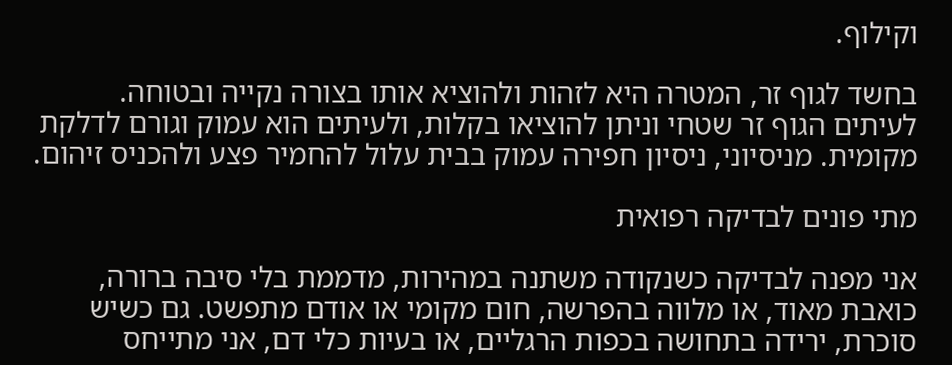וקילוף.

בחשד לגוף זר, המטרה היא לזהות ולהוציא אותו בצורה נקייה ובטוחה. לעיתים הגוף זר שטחי וניתן להוציאו בקלות, ולעיתים הוא עמוק וגורם לדלקת מקומית. מניסיוני, ניסיון חפירה עמוק בבית עלול להחמיר פצע ולהכניס זיהום.

מתי פונים לבדיקה רפואית

אני מפנה לבדיקה כשנקודה משתנה במהירות, מדממת בלי סיבה ברורה, כואבת מאוד, או מלווה בהפרשה, חום מקומי או אודם מתפשט. גם כשיש סוכרת, ירידה בתחושה בכפות הרגליים, או בעיות כלי דם, אני מתייחס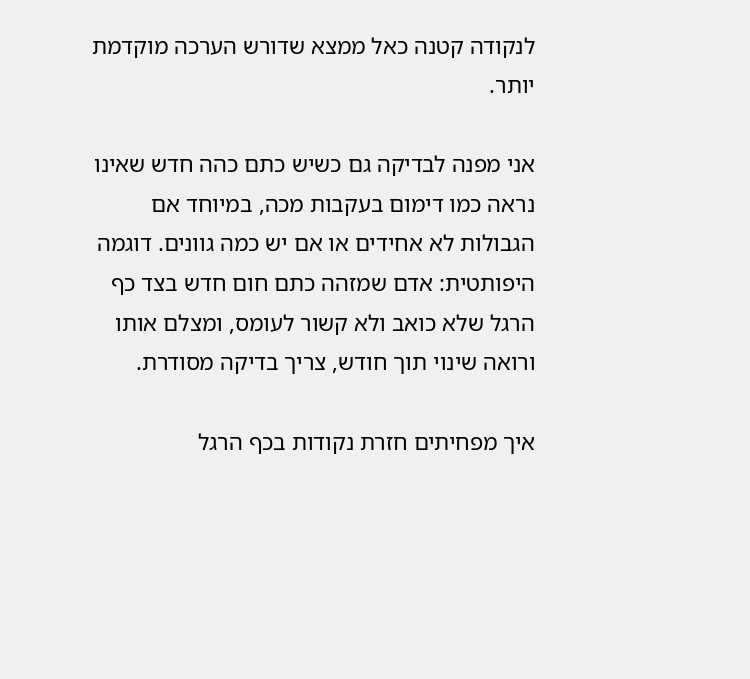לנקודה קטנה כאל ממצא שדורש הערכה מוקדמת יותר.

אני מפנה לבדיקה גם כשיש כתם כהה חדש שאינו נראה כמו דימום בעקבות מכה, במיוחד אם הגבולות לא אחידים או אם יש כמה גוונים. דוגמה היפותטית: אדם שמזהה כתם חום חדש בצד כף הרגל שלא כואב ולא קשור לעומס, ומצלם אותו ורואה שינוי תוך חודש, צריך בדיקה מסודרת.

איך מפחיתים חזרת נקודות בכף הרגל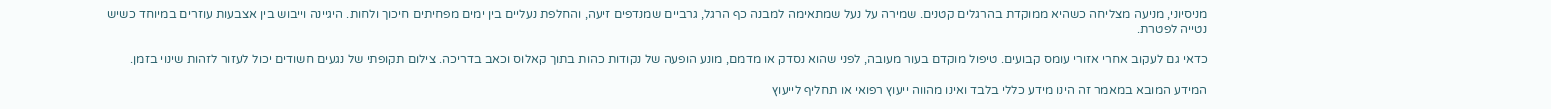מניסיוני, מניעה מצליחה כשהיא ממוקדת בהרגלים קטנים. שמירה על נעל שמתאימה למבנה כף הרגל, גרביים שמנדפים זיעה, והחלפת נעליים בין ימים מפחיתים חיכוך ולחות. היגיינה וייבוש בין אצבעות עוזרים במיוחד כשיש נטייה לפטרת.

כדאי גם לעקוב אחרי אזורי עומס קבועים. טיפול מוקדם בעור מעובה, לפני שהוא נסדק או מדמם, מונע הופעה של נקודות כהות בתוך קאלוס וכאב בדריכה. צילום תקופתי של נגעים חשודים יכול לעזור לזהות שינוי בזמן.

המידע המובא במאמר זה הינו מידע כללי בלבד ואינו מהווה ייעוץ רפואי או תחליף לייעוץ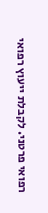רפואי פרטני. לקבלת ייעוץ רפואי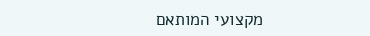מקצועי המותאם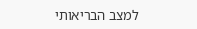למצב הבריאותי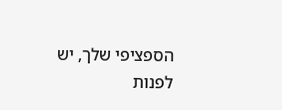הספציפי שלך, יש לפנות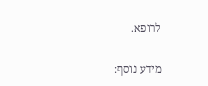לרופא.

מידע נוסף: